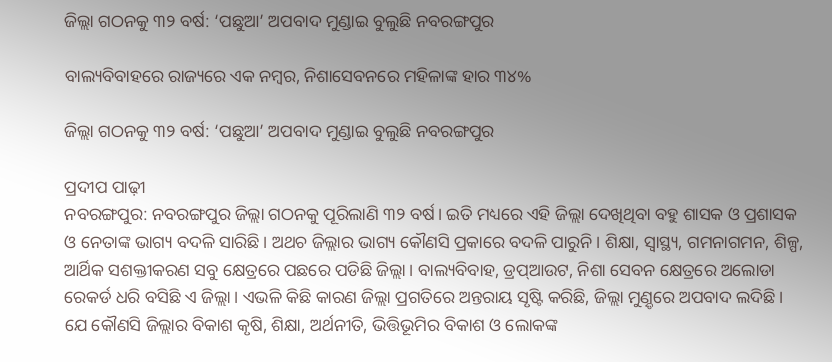ଜିଲ୍ଲା ଗଠନକୁ ୩୨ ବର୍ଷ: ‘ପଛୁଆ’ ଅପବାଦ ମୁଣ୍ଡାଇ ବୁଲୁଛି ନବରଙ୍ଗପୁର

ବାଲ୍ୟବିବାହରେ ରାଜ୍ୟରେ ଏକ ନମ୍ବର, ନିଶାସେବନରେ ମହିଳାଙ୍କ ହାର ୩୪%

ଜିଲ୍ଲା ଗଠନକୁ ୩୨ ବର୍ଷ: ‘ପଛୁଆ’ ଅପବାଦ ମୁଣ୍ଡାଇ ବୁଲୁଛି ନବରଙ୍ଗପୁର

ପ୍ରଦୀପ ପାଢ଼ୀ
ନବରଙ୍ଗପୁର: ନବରଙ୍ଗପୁର ଜିଲ୍ଲା ଗଠନକୁ ପୂରିଲାଣି ୩୨ ବର୍ଷ। ଇତି ମଧ୍ୟରେ ଏହି ଜିଲ୍ଲା ଦେଖିଥିବା ବହୁ ଶାସକ ଓ ପ୍ରଶାସକ ଓ ନେତାଙ୍କ ଭାଗ୍ୟ ବଦଳି ସାରିଛି। ଅଥଚ ଜିଲ୍ଲାର ଭାଗ୍ୟ କୌଣସି ପ୍ରକାରେ ବଦଳି ପାରୁନି। ଶିକ୍ଷା, ସ୍ବାସ୍ଥ୍ୟ, ଗମନାଗମନ, ଶିଳ୍ପ, ଆର୍ଥିକ ସଶକ୍ତୀକରଣ ସବୁ କ୍ଷେତ୍ରରେ ପଛରେ ପଡିଛି ଜିଲ୍ଲା। ବାଲ୍ୟବିବାହ, ଡ୍ରପ୍‌ଆଉଟ, ନିଶା ସେବନ କ୍ଷେତ୍ରରେ ଅଲୋଡା ରେକର୍ଡ ଧରି ବସିଛି ଏ ଜିଲ୍ଲା। ଏଭଳି କିଛି କାରଣ ଜିଲ୍ଲା ପ୍ରଗତିରେ ଅନ୍ତରାୟ ସୃଷ୍ଟି କରିଛି, ଜିଲ୍ଲା ମୁଣ଼୍ଡରେ ଅପବାଦ ଲଦିଛି। ଯେ କୌଣସି ଜିଲ୍ଲାର ବିକାଶ କୃଷି, ଶିକ୍ଷା, ଅର୍ଥନୀତି, ଭିତ୍ତିଭୂମିର ବିକାଶ ଓ ଲୋକଙ୍କ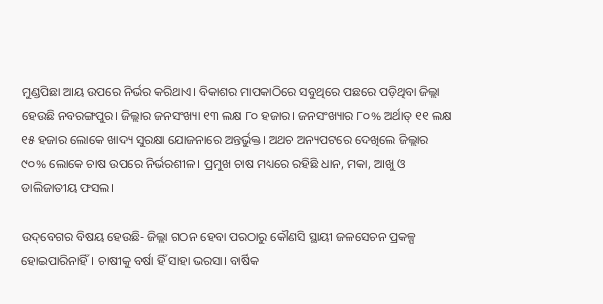ମୁଣ୍ଡପିଛା ଆୟ ଉପରେ ନିର୍ଭର କରିଥାଏ। ବିକାଶର ମାପକାଠିରେ ସବୁଥିରେ ପଛରେ ପଡ଼ିଥିବା ଜିଲ୍ଲା ହେଉଛି ନବରଙ୍ଗପୁର। ଜିଲ୍ଲାର ଜନସଂଖ୍ୟା ୧୩ ଲକ୍ଷ ୮୦ ହଜାର। ଜନସଂଖ୍ୟାର ୮୦% ଅର୍ଥାତ୍ ୧୧ ଲକ୍ଷ ୧୫ ହଜାର ଲୋକେ ଖାଦ୍ୟ ସୁରକ୍ଷା ଯୋଜନାରେ ଅନ୍ତର୍ଭୁକ୍ତ। ଅଥଚ ଅନ୍ୟପଟରେ ଦେଖିଲେ ଜିଲ୍ଲାର ୯୦% ଲୋକେ ଚାଷ ଉପରେ ନିର୍ଭରଶୀଳ। ପ୍ରମୁଖ ଚାଷ ମଧ୍ୟରେ ରହିଛି ଧାନ, ମକା, ଆଖୁ ଓ ଡାଲିଜାତୀୟ ଫସଲ।

ଉଦ୍‌ବେଗର ବିଷୟ ହେଉଛି- ଜିଲ୍ଲା ଗଠନ ହେବା ପରଠାରୁ କୌଣସି ସ୍ଥାୟୀ ଜଳସେଚନ ପ୍ରକଳ୍ପ ହୋଇପାରିନାହିଁ। ଚାଷୀକୁ ବର୍ଷା ହିଁ ସାହା ଭରସା। ବାର୍ଷିକ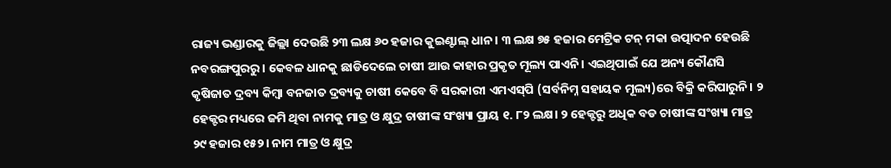ରାଜ୍ୟ ଭଣ୍ଡାରକୁ ଜିଲ୍ଲା ଦେଉଛି ୨୩ ଲକ୍ଷ ୬୦ ହଜାର କୁଇଣ୍ଟାଲ୍‌ ଧାନ। ୩ ଲକ୍ଷ ୭୫ ହଜାର ମେଟ୍ରିକ ଟନ୍ ମକା ଉତ୍ପାଦନ ହେଉଛି ନବରଙ୍ଗପୁରରୁ। କେବଳ ଧାନକୁ ଛାଡିଦେଲେ ଚାଷୀ ଆଉ କାହାର ପ୍ରକୃତ ମୂଲ୍ୟ ପାଏନି। ଏଇଥିପାଇଁ ଯେ ଅନ୍ୟ କୌଣସି କୃଷିଜାତ ଦ୍ରବ୍ୟ କିମ୍ବା ବନଜାତ ଦ୍ରବ୍ୟକୁ ଚାଷୀ କେବେ ବି ସରକାରୀ ଏମଏସ୍‌ପି (ସର୍ବନିମ୍ନ ସହାୟକ ମୂଲ୍ୟ)ରେ ବିକ୍ରି କରିପାରୁନି। ୨ ହେକ୍ଟର ମଧ୍ୟରେ ଜମି ଥିବା ନାମକୁ ମାତ୍ର ଓ କ୍ଷୁଦ୍ର ଚାଷୀଙ୍କ ସଂଖ୍ୟା ପ୍ରାୟ ୧. ୮୨ ଲକ୍ଷ। ୨ ହେକ୍ଟରୁ ଅଧିକ ବଡ ଚାଷୀଙ୍କ ସଂଖ୍ୟା ମାତ୍ର ୨୯ ହଜାର ୧୫୨। ନାମ ମାତ୍ର ଓ କ୍ଷୁଦ୍ର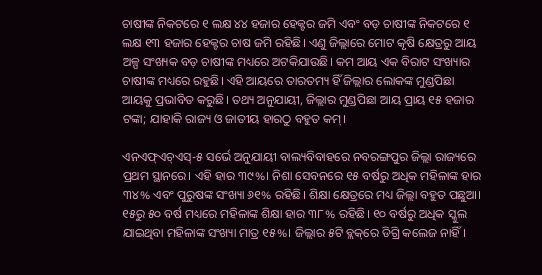ଚାଷୀଙ୍କ ନିକଟରେ ୧ ଲକ୍ଷ ୪୪ ହଜାର ହେକ୍ଟର ଜମି ଏବଂ ବଡ଼ ଚାଷୀଙ୍କ ନିକଟରେ ୧ ଲକ୍ଷ ୧୩ ହଜାର ହେକ୍ଟର ଚାଷ ଜମି ରହିଛି। ଏଣୁ ଜିଲ୍ଲାରେ ମୋଟ କୃଷି କ୍ଷେତ୍ରରୁ ଆୟ ଅଳ୍ପ ସଂଖ୍ୟକ ବଡ଼ ଚାଷୀଙ୍କ ମଧ୍ୟରେ ଅଟକିଯାଉଛି। କମ ଆୟ ଏକ ବିରାଟ ସଂଖ୍ୟାର ଚାଷୀଙ୍କ ମଧ୍ୟରେ ରହୁଛି। ଏହି ଆୟରେ ତାରତମ୍ୟ ହିଁ ଜିଲ୍ଲାର ଲୋକଙ୍କ ମୁଣ୍ଡପିଛା ଆୟକୁ ପ୍ରଭାବିତ କରୁଛି। ତଥ୍ୟ ଅନୁଯାୟୀ, ଜିଲ୍ଲାର ମୁଣ୍ଡପିଛା ଆୟ ପ୍ରାୟ ୧୫ ହଜାର ଟଙ୍କା; ଯାହାକି ରାଜ୍ୟ ଓ ଜାତୀୟ ହାରଠୁ ବହୁତ କମ୍।

ଏନଏଫ୍‌ଏଚ୍‌ଏସ୍-୫ ସର୍ଭେ ଅନୁଯାୟୀ ବାଲ୍ୟବିବାହରେ ନବରଙ୍ଗପୁର ଜିଲ୍ଲା ରାଜ୍ୟରେ ପ୍ରଥମ ସ୍ଥାନରେ। ଏହି ହାର ୩୯%। ନିଶା ସେବନରେ ୧୫ ବର୍ଷରୁ ଅଧିକ ମହିଳାଙ୍କ ହାର ୩୪% ଏବଂ ପୁରୁଷଙ୍କ ସଂଖ୍ୟା ୬୧% ରହିଛି। ଶିକ୍ଷା କ୍ଷେତ୍ରରେ ମଧ୍ୟ ଜିଲ୍ଲା ବହୁତ ପଛୁଆ। ୧୫ରୁ ୫୦ ବର୍ଷ ମଧ୍ୟରେ ମହିଳାଙ୍କ ଶିକ୍ଷା ହାର ୩୮% ରହିଛି। ୧୦ ବର୍ଷରୁ ଅଧିକ ସ୍କୁଲ ଯାଇଥିବା ମହିଳାଙ୍କ ସଂଖ୍ୟା ମାତ୍ର ୧୫%। ଜିଲ୍ଲାର ୫ଟି ବ୍ଲକ୍‌ରେ ଡିଗ୍ରି କଲେଜ ନାହିଁ।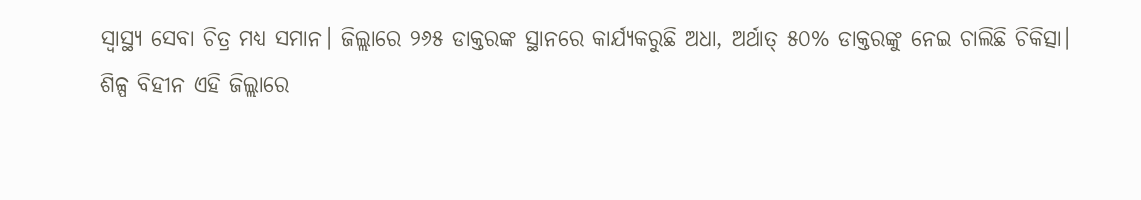ସ୍ବାସ୍ଥ୍ୟ ସେବା ଚିତ୍ର ମଧ୍ୟ ସମାନ। ଜିଲ୍ଲାରେ ୨୬୫ ଡାକ୍ତରଙ୍କ ସ୍ଥାନରେ କାର୍ଯ୍ୟକରୁଛି ଅଧା, ଅର୍ଥାତ୍ ୫୦% ଡାକ୍ତରଙ୍କୁ ନେଇ ଚାଲିଛି ଚିକିତ୍ସା।
ଶିଳ୍ପ ବିହୀନ ଏହି ଜିଲ୍ଲାରେ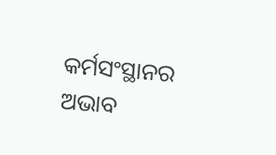କର୍ମସଂସ୍ଥାନର ଅଭାବ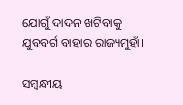ଯୋଗୁଁ ଦାଦନ ଖଟିବାକୁ ଯୁବବର୍ଗ ବାହାର ରାଜ୍ୟମୁହାଁ।

ସମ୍ବନ୍ଧୀୟ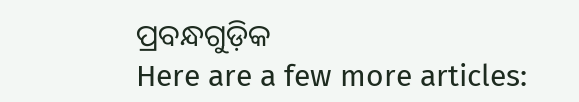ପ୍ରବନ୍ଧଗୁଡ଼ିକ
Here are a few more articles: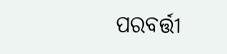ପରବର୍ତ୍ତୀ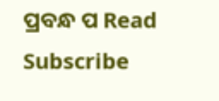ପ୍ରବନ୍ଧ ପ Read
Subscribe